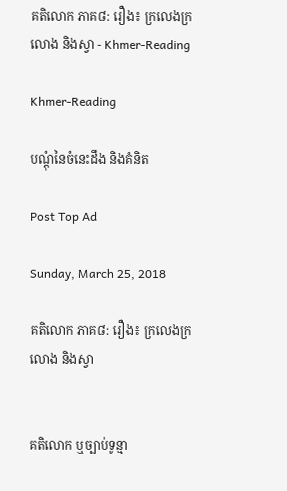គតិលោក ភាគ៨: រឿង៖ ក្រលេងក្រលោង និងស្វា - Khmer-Reading

Khmer-Reading

បណ្ដុំនៃចំនេះដឹង និងគំនិត

Post Top Ad

Sunday, March 25, 2018

គតិលោក ភាគ៨: រឿង៖ ក្រលេងក្រលោង និងស្វា


គតិលោក ឬច្បាប់ទូន្មា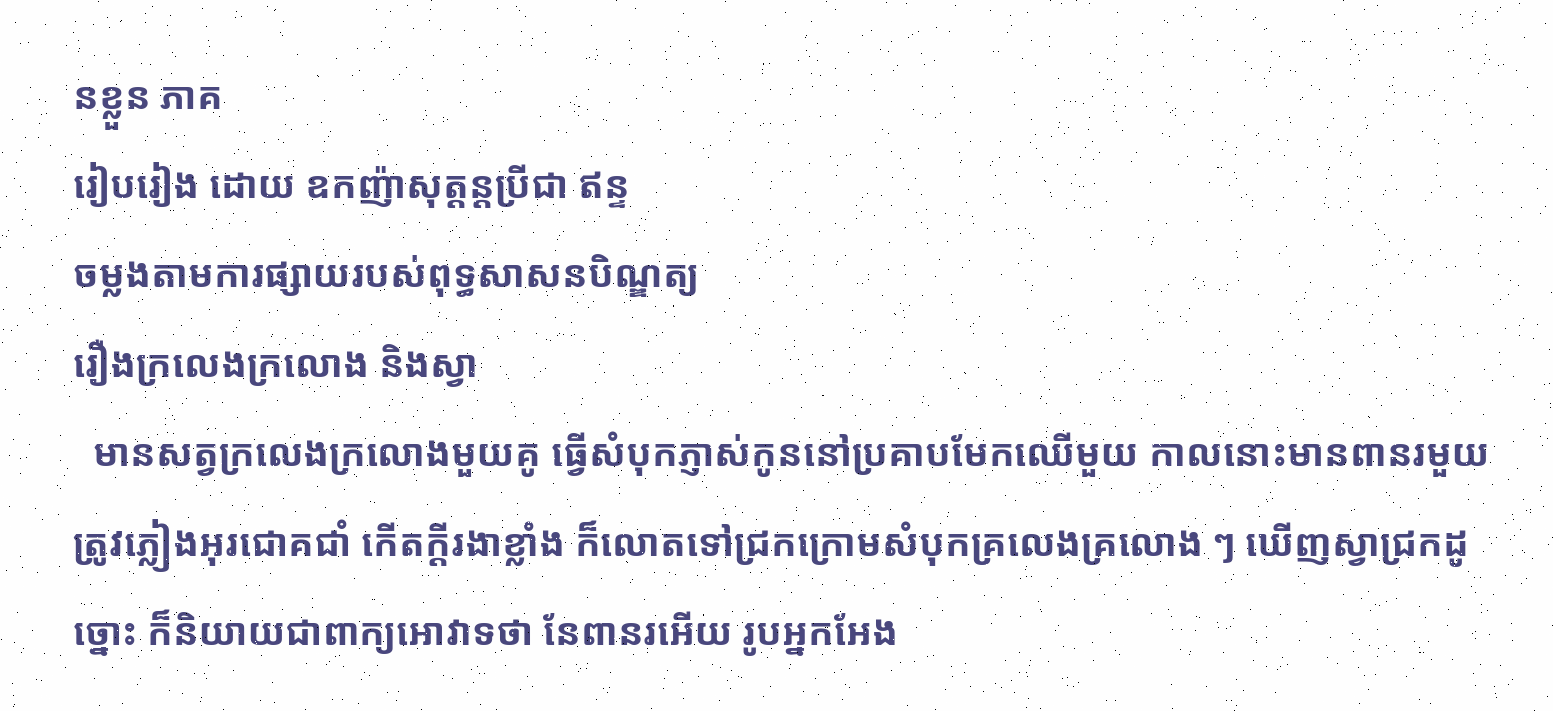នខ្លួន ភាគ
រៀបរៀង ដោយ ឧកញ៉ាសុត្ដន្ដប្រីជា ឥន្ទ
ចម្លងតាមការផ្សាយរបស់ពុទ្ធសាសនបិណ្ឌត្យ
រឿងក្រលេងក្រលោង និងស្វា
  មានសត្វក្រលេងក្រលោងមួយគូ ធ្វើសំបុកភ្ញាស់កូននៅប្រគាបមែកឈើមួយ កាលនោះមានពានរមួយ ត្រូវភ្លៀងអុរជោគជាំ កើតក្ដីរងាខ្លាំង ក៏លោតទៅជ្រកក្រោមសំបុកគ្រលេងគ្រលោង ៗ ឃើញស្វាជ្រកដូច្នោះ ក៏និយាយជាពាក្យអោវាទថា នែពានរអើយ រូបអ្នកអែង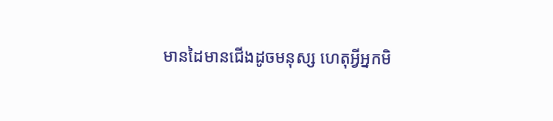មានដៃមានជើងដូចមនុស្ស ហេតុអ្វីអ្នកមិ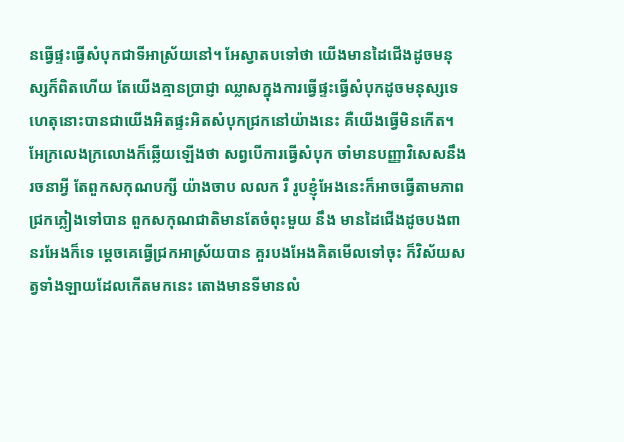នធ្វើផ្ទះធ្វើសំបុកជាទីអាស្រ័យនៅ។ អែស្វាតបទៅថា យើងមានដៃជើងដូចមនុស្សក៏ពិតហើយ តែយើងគ្មានប្រាជ្ញា ឈ្លាសក្នុងការធ្វើផ្ទះធ្វើសំបុកដូចមនុស្សទេ ហេតុនោះបានជាយើងអិតផ្ទះអិតសំបុកជ្រកនៅយ៉ាងនេះ គឺយើងធ្វើមិនកើត។
អែក្រលេងក្រលោងក៏ឆ្លើយឡើងថា សព្វបើការធ្វើសំបុក ចាំមានបញ្ញាវិសេសនឹងរចនាអ្វី តែពួកសកុណបក្សី យ៉ាងចាប លលក រឺ រូបខ្ញុំអែងនេះក៏អាចធ្វើតាមភាព ជ្រកភ្លៀងទៅបាន ពួកសកុណជាតិមានតែចំពុះមួយ នឹង មានដៃជើងដូចបងពានរអែងក៏ទេ ម្ដេចគេធ្វើជ្រកអាស្រ័យបាន គួរបងអែងគិតមើលទៅចុះ ក៏វិស័យសត្វទាំងឡាយដែលកើតមកនេះ តោងមានទីមានលំ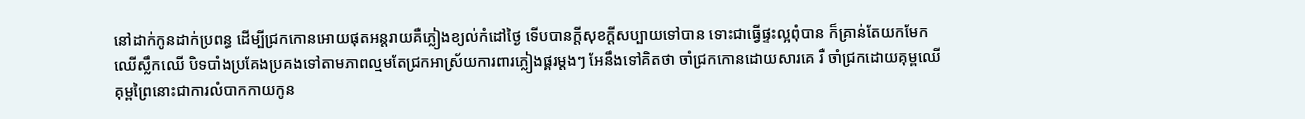នៅដាក់កូនដាក់ប្រពន្ធ ដើម្បីជ្រកកោនអោយផុតអន្ដរាយគឺភ្លៀងខ្យល់កំដៅថ្ងៃ ទើបបានក្ដីសុខក្ដីសប្បាយទៅបាន ទោះជាធ្វើផ្ទះល្អពុំបាន ក៏គ្រាន់តែយកមែកឈើស្លឹកឈើ បិទបាំងប្រគែងប្រគងទៅតាមភាពល្មមតែជ្រកអាស្រ័យការពារភ្លៀងផ្គរម្ដងៗ អែនឹងទៅគិតថា ចាំជ្រកកោនដោយសារគេ រឺ ចាំជ្រកដោយគុម្ពឈើ គុម្ពព្រៃនោះជាការលំបាកកាយកូន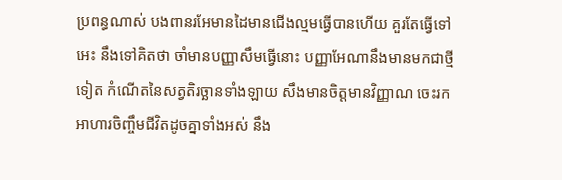ប្រពន្ធណាស់ បងពានរអែមានដៃមានជើងល្មមធ្វើបានហើយ គួរតែធ្វើទៅអេះ នឹងទៅគិតថា ចាំមានបញ្ញាសឹមធ្វើនោះ បញ្ញាអែណានឹងមានមកជាថ្មីទៀត កំណើតនៃសត្វតិរច្ឆានទាំងឡាយ សឹងមានចិត្ដមានវិញ្ញាណ ចេះរកអាហារចិញ្ចឹមជីវិតដូចគ្នាទាំងអស់ នឹង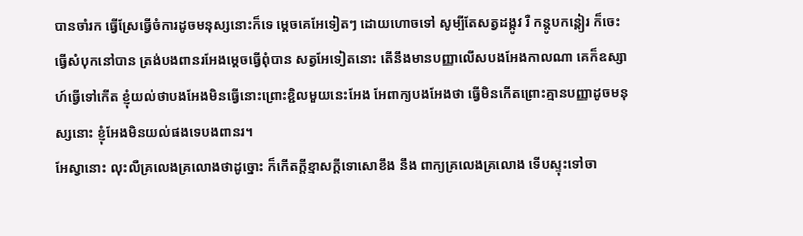បានចាំរក ធ្វើស្រែធ្វើចំការដូចមនុស្សនោះក៏ទេ ម្ដេចគេអែទៀតៗ ដោយហោចទៅ សូម្បីតែសត្វដង្កូវ រឺ កន្ដូបកន្ដៀរ ក៏ចេះធ្វើសំបុកនៅបាន ត្រង់បងពានរអែងម្ដេចធ្វើពុំបាន សត្វអែទៀតនោះ តើនឹងមានបញ្ញាលើសបងអែងកាលណា គេក៏ឧស្សាហ៍ធ្វើទៅកើត ខ្ញុំយល់ថាបងអែងមិនធ្វើនោះព្រោះខ្ជិលមួយនេះអែង អែពាក្យបងអែងថា ធ្វើមិនកើតព្រោះគ្មានបញ្ញាដូចមនុស្សនោះ ខ្ញុំអែងមិនយល់ផងទេបងពានរ។
អែស្វានោះ លុះលឺគ្រលេងគ្រលោងថាដូច្នោះ ក៏កើតក្ដីខ្មាសក្ដីទោសោខឹង នឹង ពាក្យគ្រលេងគ្រលោង ទើបស្ទុះទៅចា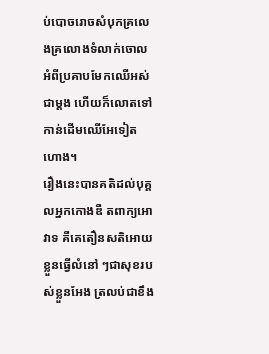ប់បោចរោចសំបុកគ្រលេងគ្រលោងទំលាក់ចោល អំពីប្រគាបមែកឈើអស់ជាម្ដង ហើយក៏លោតទៅកាន់ដើមឈើអែទៀតហោង។
រឿងនេះបានគតិដល់បុគ្គលអ្នកកោងឌឺ តពាក្យអោវាទ គឺគេតឿនសតិអោយខ្លួនធ្វើលំនៅ ៗជាសុខរបស់ខ្លួនអែង ត្រលប់ជាខឹង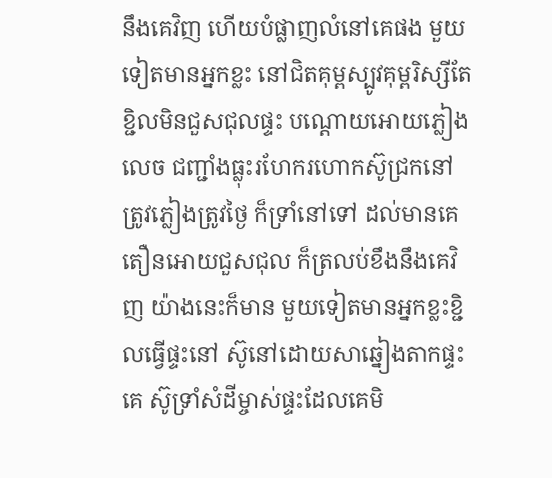នឹងគេវិញ ហើយបំផ្លាញលំនៅគេផង មួយទៀតមានអ្នកខ្លះ នៅជិតគុម្ពស្បូវគុម្ពរិស្សីតែខ្ជិលមិនជួសជុលផ្ទះ បណ្ដោយអោយភ្លៀងលេច ជញ្ជាំងធ្លុះរហែករហោកស៊ូជ្រកនៅត្រូវភ្លៀងត្រូវថ្ងៃ ក៏ទ្រាំនៅទៅ ដល់មានគេតឿនអោយជួសជុល ក៏ត្រលប់ខឹងនឹងគេវិញ យ៉ាងនេះក៏មាន មួយទៀតមានអ្នកខ្លះខ្ជិលធ្វើផ្ទះនៅ ស៊ូនៅដោយសាឆ្នៀងតាកផ្ទះគេ ស៊ូទ្រាំសំដីម្ចាស់ផ្ទះដែលគេមិ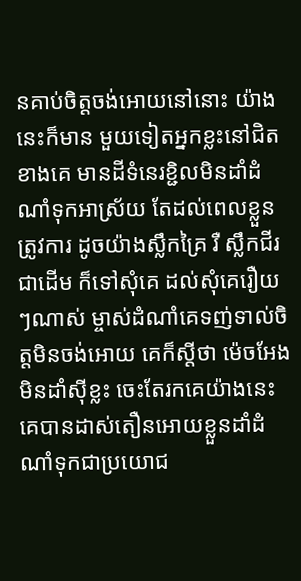នគាប់ចិត្ដចង់អោយនៅនោះ យ៉ាងនេះក៏មាន មួយទៀតអ្នកខ្លះនៅជិតខាងគេ មានដីទំនេរខ្ជិលមិនដាំដំណាំទុកអាស្រ័យ តែដល់ពេលខ្លួនត្រូវការ ដូចយ៉ាងស្លឹកគ្រៃ រឺ ស្លឹកជីរជាដើម ក៏ទៅសុំគេ ដល់សុំគេរឿយ ៗណាស់ ម្ចាស់ដំណាំគេទញ់ទាល់ចិត្ដមិនចង់អោយ គេក៏ស្ដីថា ម៉េចអែងមិនដាំស៊ីខ្លះ ចេះតែរកគេយ៉ាងនេះ គេបានដាស់តឿនអោយខ្លួនដាំដំណាំទុកជាប្រយោជ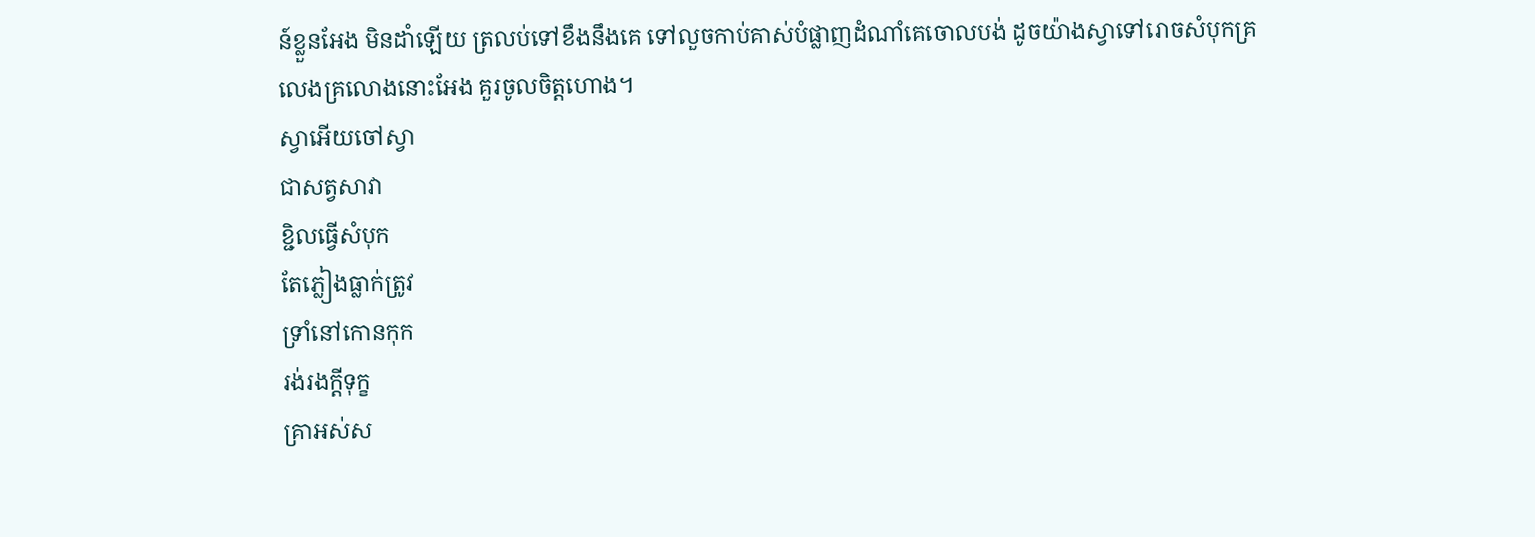ន៍ខ្លួនអែង មិនដាំឡើយ ត្រលប់ទៅខឹងនឹងគេ ទៅលួចកាប់គាស់បំផ្លាញដំណាំគេចោលបង់ ដូចយ៉ាងស្វាទៅរោចសំបុកគ្រលេងគ្រលោងនោះអែង គួរចូលចិត្ដហោង។
ស្វាអើយចៅស្វា
ជាសត្វសាវា
ខ្ជិលធ្វើសំបុក
តែភ្លៀងធ្លាក់ត្រូវ
ទ្រាំនៅកោនកុក
រង់រងក្ដីទុក្ខ
គ្រាអស់ស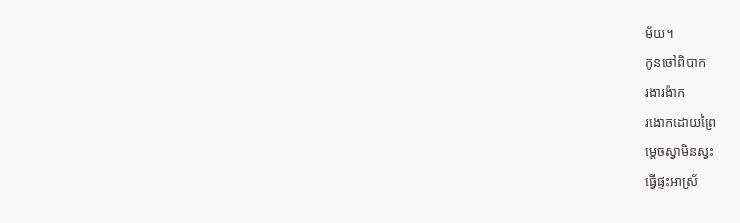ម័យ។
កូនចៅពិបាក
រងារង៉ាក
រងោកដោយព្រៃ
ម្ដេចស្វាមិនស្វះ
ធ្វើផ្ទះអាស្រ័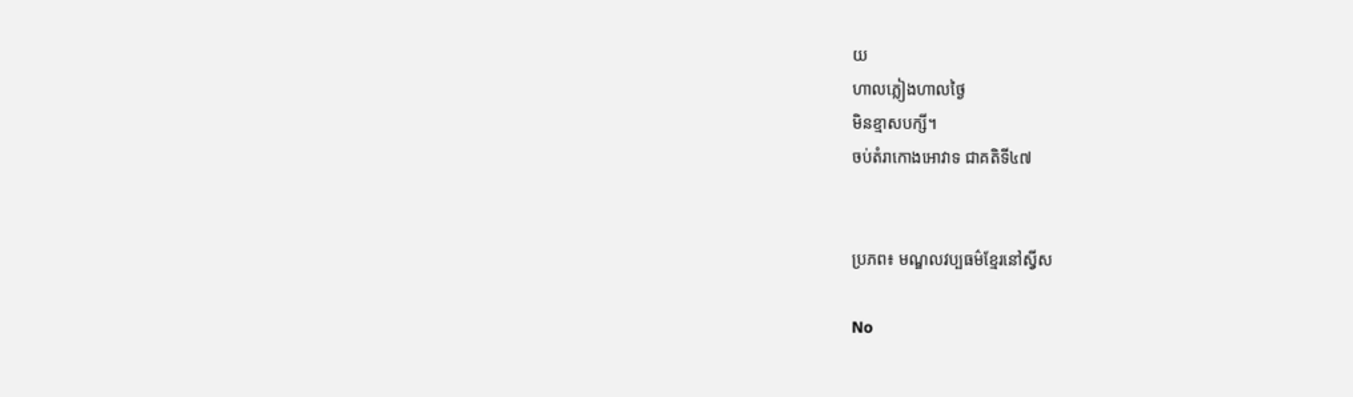យ
ហាលភ្លៀងហាលថ្ងៃ
មិនខ្មាសបក្សី។
ចប់តំរាកោងអោវាទ ជាគតិទី៤៧


ប្រភព៖ មណ្ឌលវប្បធម៌ខ្មែរនៅស្វីស

No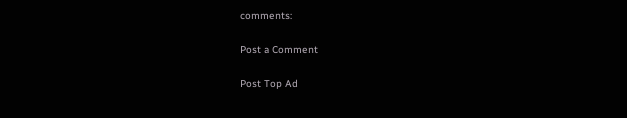comments:

Post a Comment

Post Top Ad